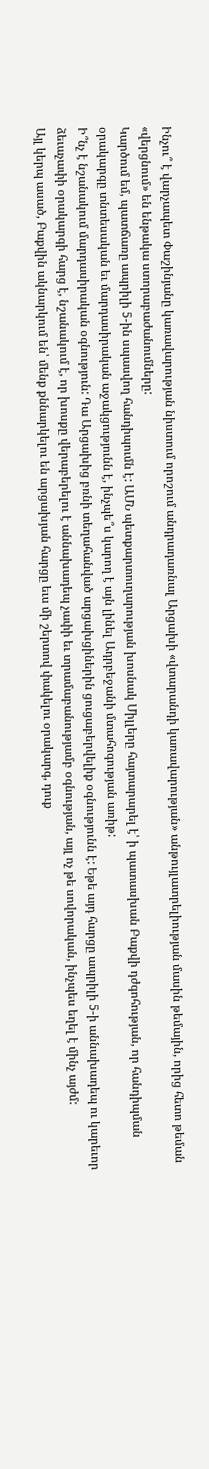Ինչու՞ է վարչապետ Փաշինյանը կառավարության նիստում որոշում անդրադառնալ Արցախի «վտարանդի կառավարության» անթույլատրելիության մասին թեմային, որից հետո թեման «վերցնում» են ենթակա ստորաբաժանումները:
Կարծում եմ, պատճառը ապրիլի 5-ին սպասվող հանդիպումն է: ԱՄՆ պետքարտուղարության խոսնակ Միլլերը հայտարարել է՝ ի պատասխան Բաքվի դժգոհության, որ հանդիպման օրակարգը տնտեսական եւ մարդասիրական աջակցությունն է, ինչպե՞ս կարող է այն լինել Ադրբեջանի մտահոգության առիթ:
Ի՞նչ է նշանակում մարդասիրական օգնություն: Դա Արցախից բռնի տեղահանված արցախցիներին ցուցաբերվելիք օգնությունն է: Եթե այդ հարցը ապրիլի 5-ի աննախադեպ ու կարեւոր ձեւաչափի օրակարգի հարց է, նշանակում է, որ խոսքը վերաբերելու է աննախադեպ չափի եւ տրամաբանությամբ օգնության, այլ ոչ թե սովորական, ինչպես եղել է մինչ այժմ:
Այլ կերպ ասած, Բաքվին ակնարկում են՝ մենք քննարկելու են արցախյան հարցը եւս մի շերտով փակելու օրակարգ, դուք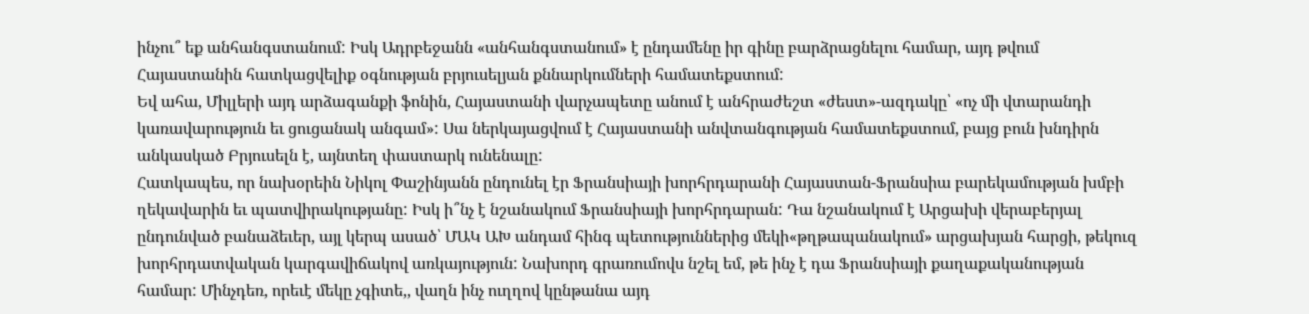ինչու՞ եք անհանգստանում: Իսկ Ադրբեջանն «անհանգստանում» է ընդամենը իր գինը բարձրացնելու համար, այդ թվում Հայաստանին հատկացվելիք օգնության բրյուսելյան քննարկումների համատեքստում:
Եվ ահա, Միլլերի այդ արձագանքի ֆոնին, Հայաստանի վարչապետը անում է անհրաժեշտ «ժեստ»-ազդակը՝ «ոչ մի վտարանդի կառավարություն եւ ցուցանակ անգամ»: Սա ներկայացվում է Հայաստանի անվտանգության համատեքստում, բայց բուն խնդիրն անկասկած Բրյուսելն է, այնտեղ փաստարկ ունենալը:
Հատկապես, որ նախօրեին Նիկոլ Փաշինյանն ընդունել էր Ֆրանսիայի խորհրդարանի Հայաստան-Ֆրանսիա բարեկամության խմբի ղեկավարին եւ պատվիրակությանը: Իսկ ի՞նչ է նշանակում Ֆրանսիայի խորհրդարան: Դա նշանակում է Արցախի վերաբերյալ ընդունված բանաձեւեր, այլ կերպ ասած՝ ՄԱԿ ԱԽ անդամ հինգ պետություններից մեկի«թղթապանակում» արցախյան հարցի, թեկուզ խորհրդատվական կարգավիճակով առկայություն: Նախորդ գրառումովս նշել եմ, թե ինչ է դա Ֆրանսիայի քաղաքականության համար: Մինչդեռ, որեւէ մեկը չգիտե,, վաղն ինչ ուղղով կընթանա այդ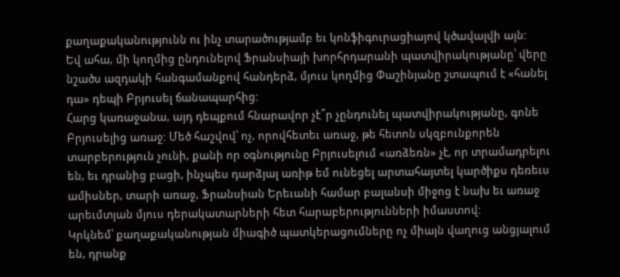քաղաքականությունն ու ինչ տարածությամբ եւ կոնֆիգուրացիայով կծավալվի այն:
Եվ ահա, մի կողմից ընդունելով Ֆրանսիայի խորհրդարանի պատվիրակությանը՝ վերը նշածս ազդակի հանգամանքով հանդերձ, մյուս կողմից Փաշինյանը շտապում է «հանել դա» դեպի Բրյուսել ճանապարհից:
Հարց կառաջանա, այդ դեպքում հնարավոր չէ՞ր չընդունել պատվիրակությանը, գոնե Բրյուսելից առաջ: Մեծ հաշվով՝ ոչ, որովհետեւ առաջ, թե հետոն սկզբունքորեն տարբերություն չունի, քանի որ օգնությունը Բրյուսելում «առձեռն» չէ, որ տրամադրելու են, եւ դրանից բացի, ինչպես դարձյալ առիթ եմ ունեցել արտահայտել կարծիքս դեռեւս ամիսներ, տարի առաջ, Ֆրանսիան Երեւանի համար բալանսի միջոց է նախ եւ առաջ արեւմտյան մյուս դերակատարների հետ հարաբերությունների իմաստով:
Կրկնեմ՝ քաղաքականության միագիծ պատկերացումները ոչ միայն վաղուց անցյալում են, դրանք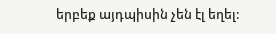երբեք այդպիսին չեն էլ եղել: